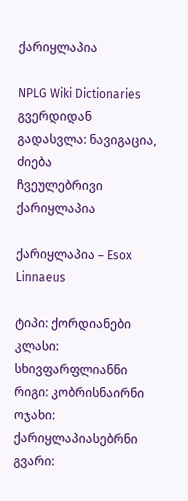ქარიყლაპია

NPLG Wiki Dictionaries გვერდიდან
გადასვლა: ნავიგაცია, ძიება
ჩვეულებრივი ქარიყლაპია

ქარიყლაპია – Esox Linnaeus

ტიპი: ქორდიანები
კლასი: სხივფარფლიანნი
რიგი: კობრისნაირნი
ოჯახი: ქარიყლაპიასებრნი
გვარი: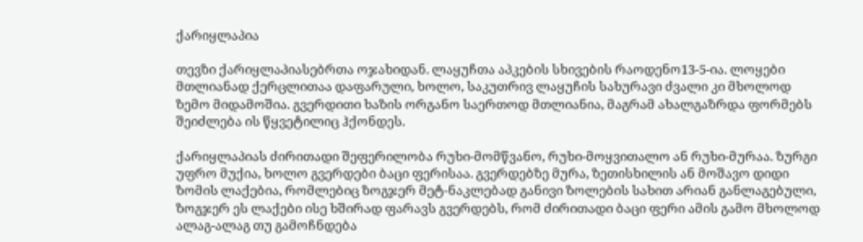ქარიყლაპია

თევზი ქარიყლაპიასებრთა ოჯახიდან. ლაყუჩთა აპკების სხივების რაოდენო13-5-ია. ლოყები მთლიანად ქერცლითაა დაფარული, ხოლო, საკუთრივ ლაყუჩის სახურავი ძვალი კი მხოლოდ ზემო მიდამოშია. გვერდითი ხაზის ორგანო საერთოდ მთლიანია, მაგრამ ახალგაზრდა ფორმებს შეიძლება ის წყვეტილიც ჰქონდეს.

ქარიყლაპიას ძირითადი შეფერილობა რუხი-მომწვანო, რუხი-მოყვითალო ან რუხი-მურაა. ზურგი უფრო მუქია, ხოლო გვერდები ბაცი ფერისაა. გვერდებზე მურა, ზეთისხილის ან მოშავო დიდი ზომის ლაქებია, რომლებიც ზოგჯერ მეტ-ნაკლებად განივი ზოლების სახით არიან განლაგებული, ზოგჯერ ეს ლაქები ისე ხშირად ფარავს გვერდებს, რომ ძირითადი ბაცი ფერი ამის გამო მხოლოდ ალაგ-ალაგ თუ გამოჩნდება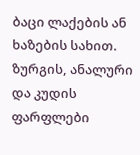ბაცი ლაქების ან ხაზების სახით. ზურგის, ანალური და კუდის ფარფლები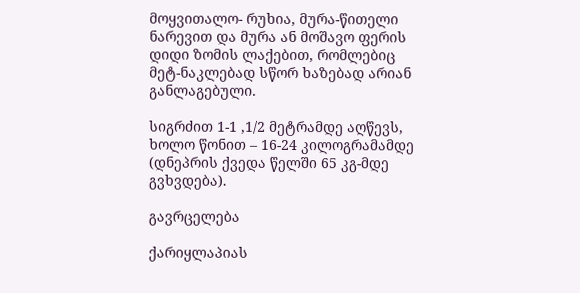მოყვითალო- რუხია, მურა-წითელი ნარევით და მურა ან მოშავო ფერის დიდი ზომის ლაქებით, რომლებიც მეტ-ნაკლებად სწორ ხაზებად არიან განლაგებული.

სიგრძით 1-1 ,1/2 მეტრამდე აღწევს, ხოლო წონით – 16-24 კილოგრამამდე (დნეპრის ქვედა წელში 65 კგ-მდე გვხვდება).

გავრცელება

ქარიყლაპიას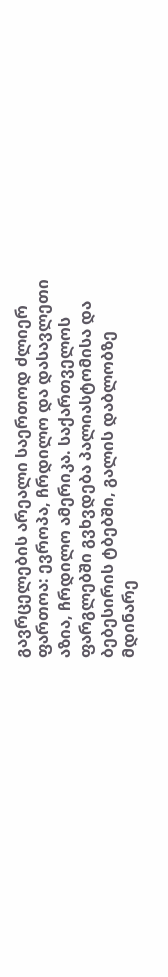გავრცელების არეალი საერთოდ ძლიერ ფართოა: ევროპა, ჩრდილო და დასავლეთი აზია, ჩრდილო ამერიკა. საქართველოს ფარგლებში გვხვდება პალიასტომისა და ბებესირის ტბებში, გალის დაბლობზე მდინარე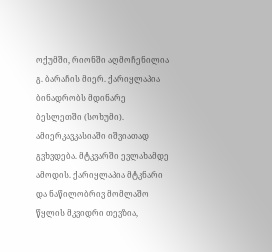ოქუმში, რიონში აღმოჩენილია გ. ბარაჩის მიერ. ქარიყლაპია ბინადრობს მდინარე ბესლეთში (სოხუმი). ამიერკავკასიაში იშვიათად გვხვდება. მტკვარში ევლახამდე ამოდის. ქარიყლაპია მტკნარი და ნაწილობრივ მომლაშო წყლის მკვიდრი თევზია,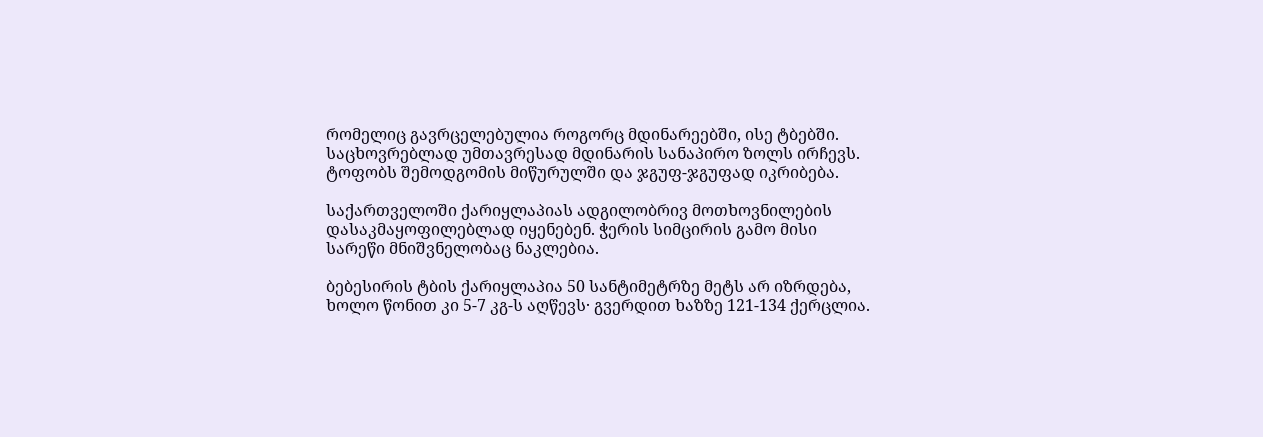რომელიც გავრცელებულია როგორც მდინარეებში, ისე ტბებში. საცხოვრებლად უმთავრესად მდინარის სანაპირო ზოლს ირჩევს. ტოფობს შემოდგომის მიწურულში და ჯგუფ-ჯგუფად იკრიბება.

საქართველოში ქარიყლაპიას ადგილობრივ მოთხოვნილების დასაკმაყოფილებლად იყენებენ. ჭერის სიმცირის გამო მისი სარეწი მნიშვნელობაც ნაკლებია.

ბებესირის ტბის ქარიყლაპია 50 სანტიმეტრზე მეტს არ იზრდება, ხოლო წონით კი 5-7 კგ-ს აღწევს· გვერდით ხაზზე 121-134 ქერცლია.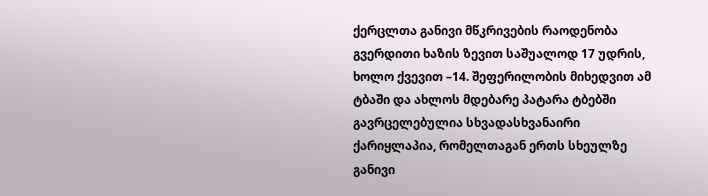ქერცლთა განივი მწკრივების რაოდენობა გვერდითი ხაზის ზევით საშუალოდ 17 უდრის, ხოლო ქვევით –14. შეფერილობის მიხედვით ამ ტბაში და ახლოს მდებარე პატარა ტბებში გავრცელებულია სხვადასხვანაირი ქარიყლაპია, რომელთაგან ერთს სხეულზე განივი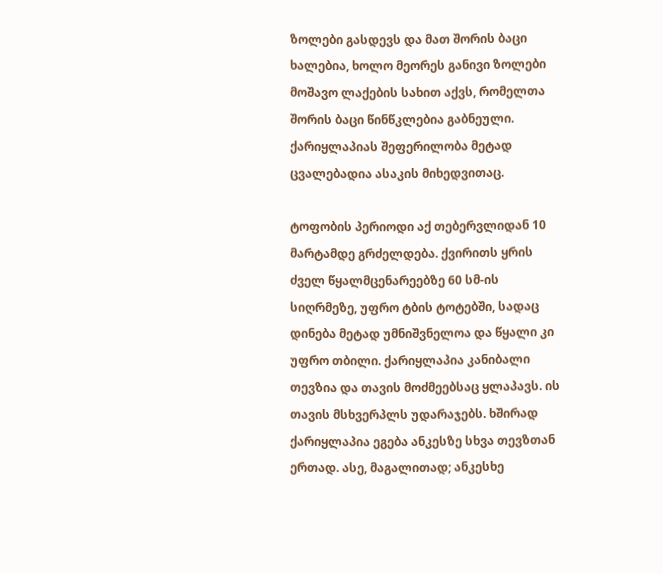ზოლები გასდევს და მათ შორის ბაცი ხალებია, ხოლო მეორეს განივი ზოლები მოშავო ლაქების სახით აქვს, რომელთა შორის ბაცი წინწკლებია გაბნეული. ქარიყლაპიას შეფერილობა მეტად ცვალებადია ასაკის მიხედვითაც.

ტოფობის პერიოდი აქ თებერვლიდან 10 მარტამდე გრძელდება. ქვირითს ყრის ძველ წყალმცენარეებზე 60 სმ-ის სიღრმეზე, უფრო ტბის ტოტებში, სადაც დინება მეტად უმნიშვნელოა და წყალი კი უფრო თბილი. ქარიყლაპია კანიბალი თევზია და თავის მოძმეებსაც ყლაპავს. ის თავის მსხვერპლს უდარაჯებს. ხშირად ქარიყლაპია ეგება ანკესზე სხვა თევზთან ერთად. ასე, მაგალითად; ანკესხე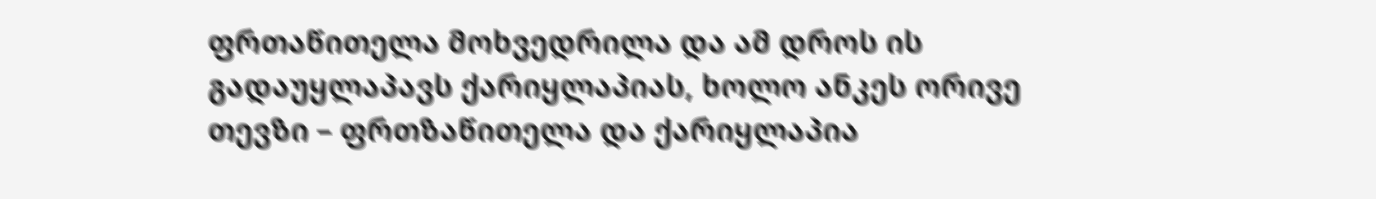ფრთაწითელა მოხვედრილა და ამ დროს ის გადაუყლაპავს ქარიყლაპიას, ხოლო ანკეს ორივე თევზი – ფრთზაწითელა და ქარიყლაპია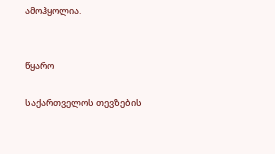ამოჰყოლია.


წყარო

საქართველოს თევზების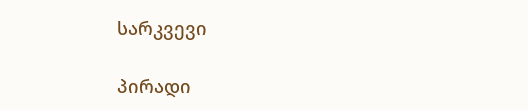სარკვევი

პირადი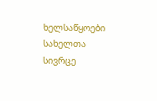ხელსაწყოები
სახელთა სივრცე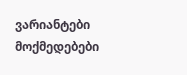ვარიანტები
მოქმედებები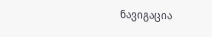ნავიგაცია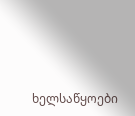ხელსაწყოები